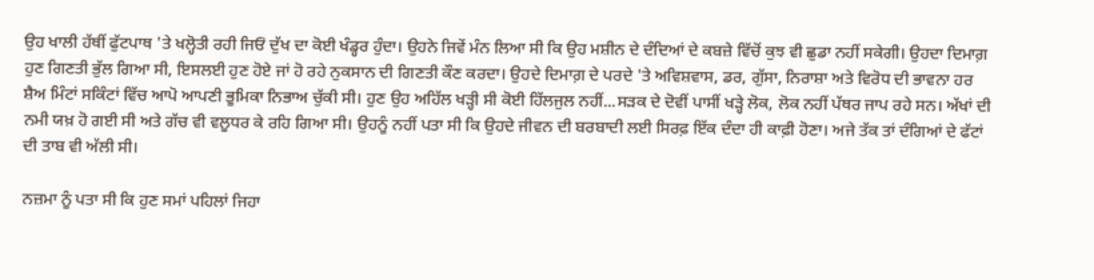ਉਹ ਖਾਲੀ ਹੱਥੀਂ ਫੁੱਟਪਾਥ 'ਤੇ ਖਲ੍ਹੋਤੀ ਰਹੀ ਜਿਓਂ ਦੁੱਖ ਦਾ ਕੋਈ ਖੰਡ੍ਹਰ ਹੁੰਦਾ। ਉਹਨੇ ਜਿਵੇਂ ਮੰਨ ਲਿਆ ਸੀ ਕਿ ਉਹ ਮਸ਼ੀਨ ਦੇ ਦੰਦਿਆਂ ਦੇ ਕਬਜ਼ੇ ਵਿੱਚੋਂ ਕੁਝ ਵੀ ਛੁਡਾ ਨਹੀਂ ਸਕੇਗੀ। ਉਹਦਾ ਦਿਮਾਗ਼ ਹੁਣ ਗਿਣਤੀ ਭੁੱਲ ਗਿਆ ਸੀ, ਇਸਲਈ ਹੁਣ ਹੋਏ ਜਾਂ ਹੋ ਰਹੇ ਨੁਕਸਾਨ ਦੀ ਗਿਣਤੀ ਕੌਣ ਕਰਦਾ। ਉਹਦੇ ਦਿਮਾਗ਼ ਦੇ ਪਰਦੇ 'ਤੇ ਅਵਿਸ਼ਵਾਸ, ਡਰ, ਗੁੱਸਾ, ਨਿਰਾਸ਼ਾ ਅਤੇ ਵਿਰੋਧ ਦੀ ਭਾਵਨਾ ਹਰ ਸ਼ੈਅ ਮਿੰਟਾਂ ਸਕਿੰਟਾਂ ਵਿੱਚ ਆਪੋ ਆਪਣੀ ਭੂਮਿਕਾ ਨਿਭਾਅ ਚੁੱਕੀ ਸੀ। ਹੁਣ ਉਹ ਅਹਿੱਲ ਖੜ੍ਹੀ ਸੀ ਕੋਈ ਹਿੱਲਜੁਲ ਨਹੀਂ...ਸੜਕ ਦੇ ਦੋਵੀਂ ਪਾਸੀਂ ਖੜ੍ਹੇ ਲੋਕ, ਲੋਕ ਨਹੀਂ ਪੱਥਰ ਜਾਪ ਰਹੇ ਸਨ। ਅੱਖਾਂ ਦੀ ਨਮੀ ਯਖ਼ ਹੋ ਗਈ ਸੀ ਅਤੇ ਗੱਚ ਵੀ ਵਲੂਧਰ ਕੇ ਰਹਿ ਗਿਆ ਸੀ। ਉਹਨੂੰ ਨਹੀਂ ਪਤਾ ਸੀ ਕਿ ਉਹਦੇ ਜੀਵਨ ਦੀ ਬਰਬਾਦੀ ਲਈ ਸਿਰਫ਼ ਇੱਕ ਦੰਦਾ ਹੀ ਕਾਫ਼ੀ ਹੋਣਾ। ਅਜੇ ਤੱਕ ਤਾਂ ਦੰਗਿਆਂ ਦੇ ਫੱਟਾਂ ਦੀ ਤਾਬ ਵੀ ਅੱਲੀ ਸੀ।

ਨਜ਼ਮਾ ਨੂੰ ਪਤਾ ਸੀ ਕਿ ਹੁਣ ਸਮਾਂ ਪਹਿਲਾਂ ਜਿਹਾ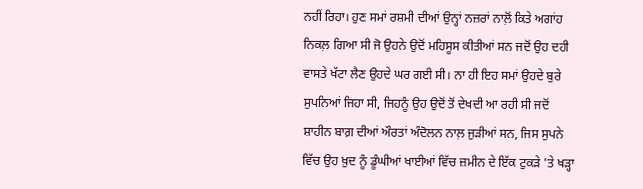ਨਹੀਂ ਰਿਹਾ। ਹੁਣ ਸਮਾਂ ਰਸ਼ਮੀ ਦੀਆਂ ਉਨ੍ਹਾਂ ਨਜ਼ਰਾਂ ਨਾਲ਼ੋਂ ਕਿਤੇ ਅਗਾਂਹ ਨਿਕਲ਼ ਗਿਆ ਸੀ ਜੋ ਉਹਨੇ ਉਦੋਂ ਮਹਿਸੂਸ ਕੀਤੀਆਂ ਸਨ ਜਦੋਂ ਉਹ ਦਹੀ ਵਾਸਤੇ ਖੱਟਾ ਲੈਣ ਉਹਦੇ ਘਰ ਗਈ ਸੀ। ਨਾ ਹੀ ਇਹ ਸਮਾਂ ਉਹਦੇ ਬੁਰੇ ਸੁਪਨਿਆਂ ਜਿਹਾ ਸੀ, ਜਿਹਨੂੰ ਉਹ ਉਦੋਂ ਤੋਂ ਦੇਖਦੀ ਆ ਰਹੀ ਸੀ ਜਦੋਂ ਸ਼ਾਹੀਨ ਬਾਗ਼ ਦੀਆਂ ਔਰਤਾਂ ਅੰਦੋਲਨ ਨਾਲ਼ ਜੁੜੀਆਂ ਸਨ, ਜਿਸ ਸੁਪਨੇ ਵਿੱਚ ਉਹ ਖ਼ੁਦ ਨੂੰ ਡੂੰਘੀਆਂ ਖਾਈਆਂ ਵਿੱਚ ਜ਼ਮੀਨ ਦੇ ਇੱਕ ਟੁਕੜੇ 'ਤੇ ਖੜ੍ਹਾ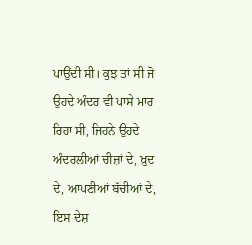ਪਾਉਂਦੀ ਸੀ। ਕੁਝ ਤਾਂ ਸੀ ਜੋ ਉਹਦੇ ਅੰਦਰ ਵੀ ਪਾਸੇ ਮਾਰ ਰਿਹਾ ਸੀ, ਜਿਹਨੇ ਉਹਦੇ ਅੰਦਰਲੀਆਂ ਚੀਜ਼ਾਂ ਦੇ, ਖ਼ੁਦ ਦੇ, ਆਪਣੀਆਂ ਬੱਚੀਆਂ ਦੇ, ਇਸ ਦੇਸ਼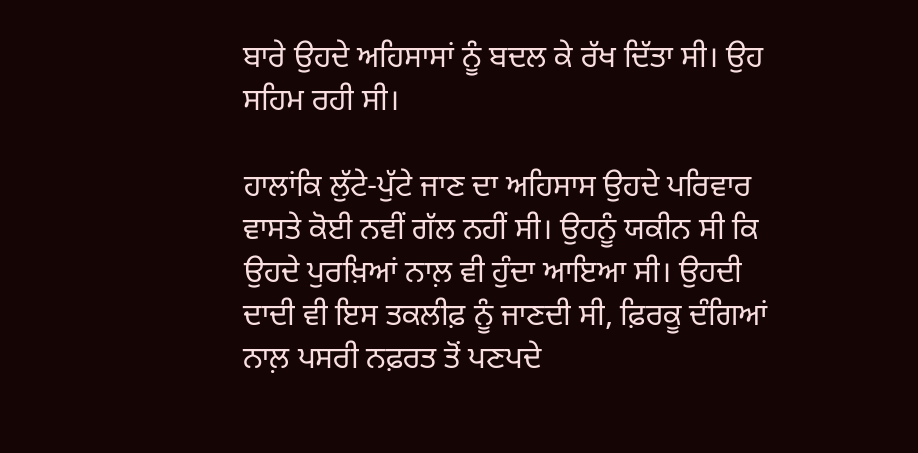ਬਾਰੇ ਉਹਦੇ ਅਹਿਸਾਸਾਂ ਨੂੰ ਬਦਲ ਕੇ ਰੱਖ ਦਿੱਤਾ ਸੀ। ਉਹ ਸਹਿਮ ਰਹੀ ਸੀ।

ਹਾਲਾਂਕਿ ਲੁੱਟੇ-ਪੁੱਟੇ ਜਾਣ ਦਾ ਅਹਿਸਾਸ ਉਹਦੇ ਪਰਿਵਾਰ ਵਾਸਤੇ ਕੋਈ ਨਵੀਂ ਗੱਲ ਨਹੀਂ ਸੀ। ਉਹਨੂੰ ਯਕੀਨ ਸੀ ਕਿ ਉਹਦੇ ਪੁਰਖ਼ਿਆਂ ਨਾਲ਼ ਵੀ ਹੁੰਦਾ ਆਇਆ ਸੀ। ਉਹਦੀ ਦਾਦੀ ਵੀ ਇਸ ਤਕਲੀਫ਼ ਨੂੰ ਜਾਣਦੀ ਸੀ, ਫ਼ਿਰਕੂ ਦੰਗਿਆਂ ਨਾਲ਼ ਪਸਰੀ ਨਫ਼ਰਤ ਤੋਂ ਪਣਪਦੇ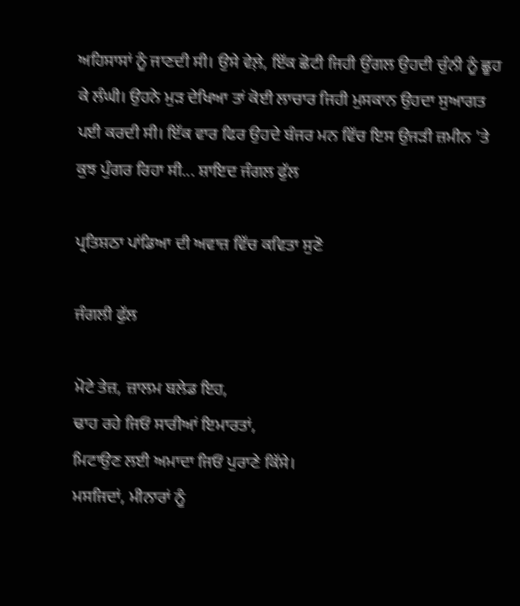ਅਹਿਸਾਸਾਂ ਨੂੰ ਜਾਣਦੀ ਸੀ। ਉਸੇ ਵੇਲ਼ੇ, ਇੱਕ ਛੋਟੀ ਜਿਹੀ ਉਂਗਲ ਉਹਦੀ ਚੁੰਨੀ ਨੂੰ ਛੂਹ ਕੇ ਲੰਘੀ। ਉਹਨੇ ਮੁੜ ਦੇਖਿਆ ਤਾਂ ਕੋਈ ਲਾਚਾਰ ਜਿਹੀ ਮੁਸਕਾਨ ਉਹਦਾ ਸੁਆਗਤ ਪਈ ਕਰਦੀ ਸੀ। ਇੱਕ ਵਾਰ ਫਿਰ ਉਹਦੇ ਬੰਜਰ ਮਨ ਵਿੱਚ ਇਸ ਉਜੜੀ ਜ਼ਮੀਨ 'ਤੇ ਕੁਝ ਪੁੰਗਰ ਰਿਹਾ ਸੀ... ਸ਼ਾਇਦ ਜੰਗਲ ਫੁੱਲ

ਪ੍ਰਤਿਸ਼ਠਾ ਪਾਂਡਿਆ ਦੀ ਅਵਾਜ਼ ਵਿੱਚ ਕਵਿਤਾ ਸੁਣੋ

ਜੰਗਲੀ ਫੁੱਲ

ਮੋਟੇ ਤੇਜ਼, ਜ਼ਾਲਮ ਬਲੇਡ ਇਹ,
ਢਾਹ ਰਹੇ ਜਿਓਂ ਸਾਰੀਆਂ ਇਮਾਰਤਾਂ,
ਮਿਟਾਉਣ ਲਈ ਅਮਾਦਾ ਜਿਓਂ ਪੁਰਾਣੇ ਕਿੱਸੇ।
ਮਸਜਿਦਾਂ, ਮੀਨਾਰਾਂ ਨੂੰ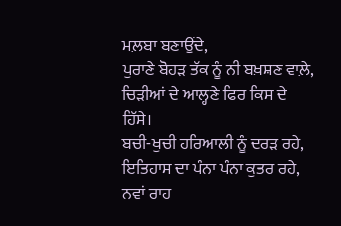ਮਲ਼ਬਾ ਬਣਾਉਂਦੇ,
ਪੁਰਾਣੇ ਬੋਹੜ ਤੱਕ ਨੂੰ ਨੀ ਬਖ਼ਸ਼ਣ ਵਾਲ਼ੇ,
ਚਿੜੀਆਂ ਦੇ ਆਲ੍ਹਣੇ ਫਿਰ ਕਿਸ ਦੇ ਹਿੱਸੇ।
ਬਚੀ-ਖੁਚੀ ਹਰਿਆਲੀ ਨੂੰ ਦਰੜ ਰਹੇ,
ਇਤਿਹਾਸ ਦਾ ਪੰਨਾ ਪੰਨਾ ਕੁਤਰ ਰਹੇ,
ਨਵਾਂ ਰਾਹ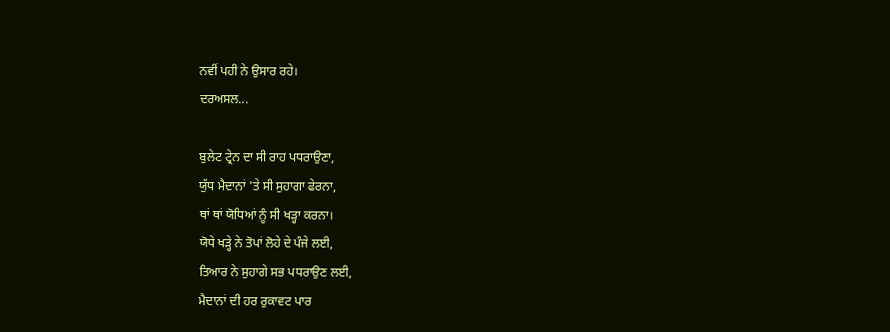ਨਵੀਂ ਪਹੀ ਨੇ ਉਸਾਰ ਰਹੇ।
ਦਰਅਸਲ...

ਬੁਲੇਟ ਟ੍ਰੇਨ ਦਾ ਸੀ ਰਾਹ ਪਧਰਾਉਣਾ,
ਯੁੱਧ ਮੈਦਾਨਾਂ 'ਤੇ ਸੀ ਸੁਹਾਗਾ ਫੇਰਨਾ,
ਥਾਂ ਥਾਂ ਯੋਧਿਆਂ ਨੂੰ ਸੀ ਖੜ੍ਹਾ ਕਰਨਾ।
ਯੋਧੇ ਖੜ੍ਹੇ ਨੇ ਤੋਪਾਂ ਲੋਹੇ ਦੇ ਪੰਜੇ ਲਈ,
ਤਿਆਰ ਨੇ ਸੁਹਾਗੇ ਸਭ ਪਧਰਾਉਣ ਲਈ,
ਮੈਦਾਨਾਂ ਦੀ ਹਰ ਰੁਕਾਵਟ ਪਾਰ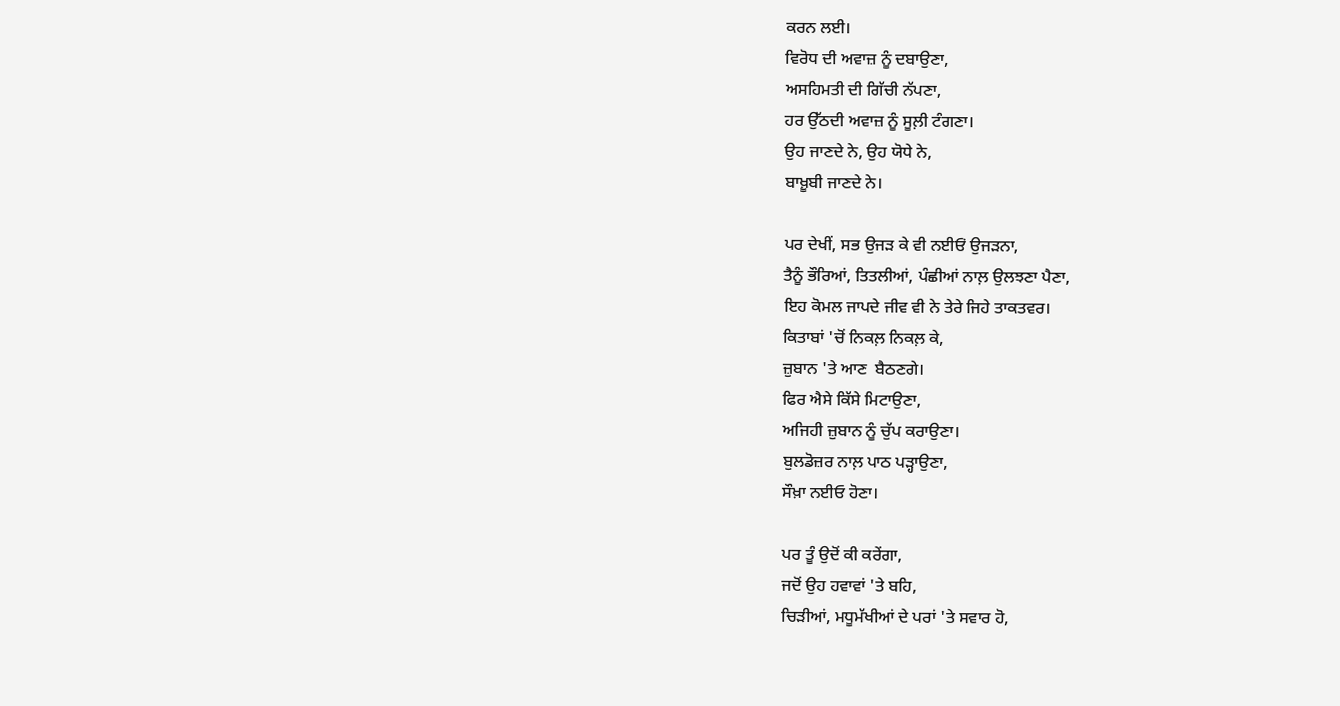ਕਰਨ ਲਈ।
ਵਿਰੋਧ ਦੀ ਅਵਾਜ਼ ਨੂੰ ਦਬਾਉਣਾ,
ਅਸਹਿਮਤੀ ਦੀ ਗਿੱਚੀ ਨੱਪਣਾ,
ਹਰ ਉੱਠਦੀ ਅਵਾਜ਼ ਨੂੰ ਸੂਲ਼ੀ ਟੰਗਣਾ।
ਉਹ ਜਾਣਦੇ ਨੇ, ਉਹ ਯੋਧੇ ਨੇ,
ਬਾਖ਼ੂਬੀ ਜਾਣਦੇ ਨੇ।

ਪਰ ਦੇਖੀਂ, ਸਭ ਉਜੜ ਕੇ ਵੀ ਨਈਓਂ ਉਜੜਨਾ,
ਤੈਨੂੰ ਭੌਰਿਆਂ, ਤਿਤਲੀਆਂ, ਪੰਛੀਆਂ ਨਾਲ਼ ਉਲਝਣਾ ਪੈਣਾ,
ਇਹ ਕੋਮਲ ਜਾਪਦੇ ਜੀਵ ਵੀ ਨੇ ਤੇਰੇ ਜਿਹੇ ਤਾਕਤਵਰ।
ਕਿਤਾਬਾਂ 'ਚੋਂ ਨਿਕਲ਼ ਨਿਕਲ਼ ਕੇ,
ਜ਼ੁਬਾਨ 'ਤੇ ਆਣ  ਬੈਠਣਗੇ।
ਫਿਰ ਐਸੇ ਕਿੱਸੇ ਮਿਟਾਉਣਾ,
ਅਜਿਹੀ ਜ਼ੁਬਾਨ ਨੂੰ ਚੁੱਪ ਕਰਾਉਣਾ।
ਬੁਲਡੋਜ਼ਰ ਨਾਲ਼ ਪਾਠ ਪੜ੍ਹਾਉਣਾ,
ਸੌਖ਼ਾ ਨਈਓ ਹੋਣਾ।

ਪਰ ਤੂੰ ਉਦੋਂ ਕੀ ਕਰੇਂਗਾ,
ਜਦੋਂ ਉਹ ਹਵਾਵਾਂ 'ਤੇ ਬਹਿ,
ਚਿੜੀਆਂ, ਮਧੂਮੱਖੀਆਂ ਦੇ ਪਰਾਂ 'ਤੇ ਸਵਾਰ ਹੋ,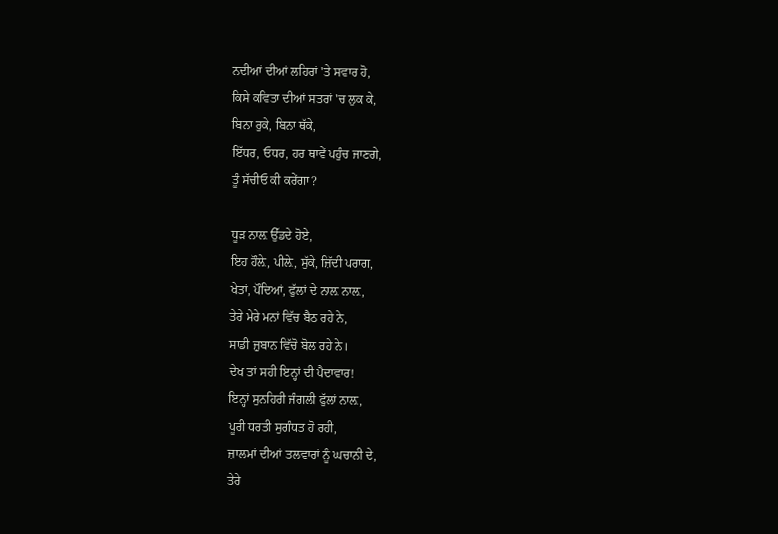ਨਦੀਆਂ ਦੀਆਂ ਲਹਿਰਾਂ 'ਤੇ ਸਵਾਰ ਹੋ,
ਕਿਸੇ ਕਵਿਤਾ ਦੀਆਂ ਸਤਰਾਂ 'ਚ ਲੁਕ ਕੇ,
ਬਿਨਾ ਰੁਕੇ, ਬਿਨਾ ਥੱਕੇ,
ਇੱਧਰ, ਓਧਰ, ਹਰ ਥਾਵੇਂ ਪਹੁੰਚ ਜਾਣਗੇ,
ਤੂੰ ਸੱਚੀਓ ਕੀ ਕਰੇਂਗਾ?

ਧੂੜ ਨਾਲ਼ ਉੱਡਦੇ ਹੋਏ,
ਇਹ ਹੌਲ਼ੇ, ਪੀਲ਼ੇ, ਸੁੱਕੇ, ਜ਼ਿੱਦੀ ਪਰਾਗ,
ਖੇਤਾਂ, ਪੌਦਿਆਂ, ਫੁੱਲਾਂ ਦੇ ਨਾਲ਼ ਨਾਲ਼,
ਤੇਰੇ ਮੇਰੇ ਮਨਾਂ ਵਿੱਚ ਬੈਠ ਰਹੇ ਨੇ,
ਸਾਡੀ ਜ਼ੁਬਾਨ ਵਿੱਚੋ ਬੋਲ ਰਹੇ ਨੇ।
ਦੇਖ ਤਾਂ ਸਹੀ ਇਨ੍ਹਾਂ ਦੀ ਪੈਦਾਵਾਰ!
ਇਨ੍ਹਾਂ ਸੁਨਹਿਰੀ ਜੰਗਲੀ ਫੁੱਲਾਂ ਨਾਲ਼,
ਪੂਰੀ ਧਰਤੀ ਸੁਗੰਧਤ ਹੋ ਰਹੀ,
ਜ਼ਾਲਮਾਂ ਦੀਆਂ ਤਲਵਾਰਾਂ ਨੂੰ ਘਚਾਨੀ ਦੇ,
ਤੇਰੇ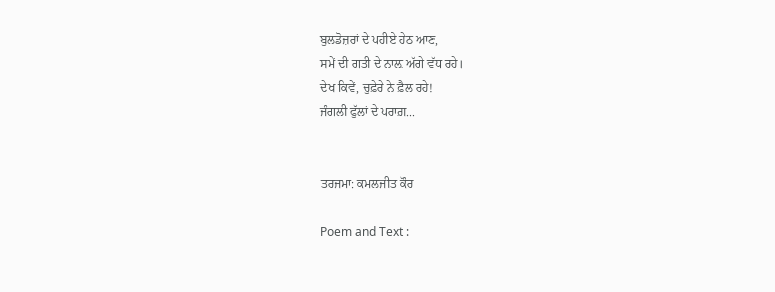ਬੁਲਡੋਜ਼ਰਾਂ ਦੇ ਪਹੀਏ ਹੇਠ ਆਣ,
ਸਮੇਂ ਦੀ ਗਤੀ ਦੇ ਨਾਲ਼ ਅੱਗੇ ਵੱਧ ਰਹੇ।
ਦੇਖ ਕਿਵੇਂ, ਚੁਫ਼ੇਰੇ ਨੇ ਫ਼ੈਲ ਰਹੇ!
ਜੰਗਲੀ ਫੁੱਲਾਂ ਦੇ ਪਰਾਗ਼...


ਤਰਜਮਾ: ਕਮਲਜੀਤ ਕੌਰ

Poem and Text :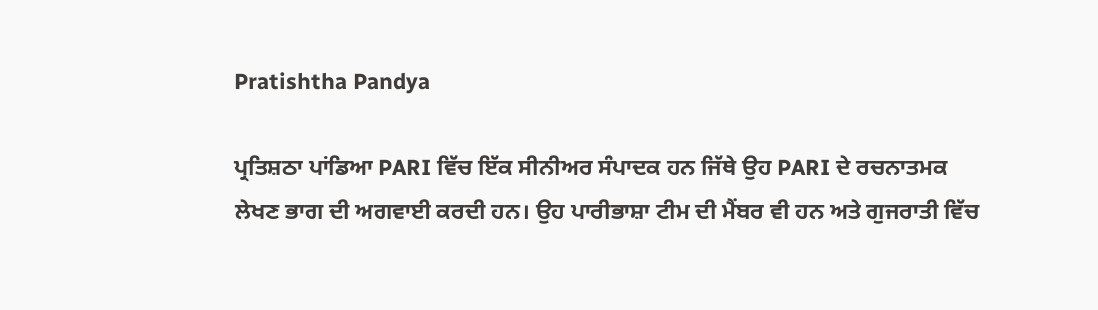Pratishtha Pandya

ਪ੍ਰਤਿਸ਼ਠਾ ਪਾਂਡਿਆ PARI ਵਿੱਚ ਇੱਕ ਸੀਨੀਅਰ ਸੰਪਾਦਕ ਹਨ ਜਿੱਥੇ ਉਹ PARI ਦੇ ਰਚਨਾਤਮਕ ਲੇਖਣ ਭਾਗ ਦੀ ਅਗਵਾਈ ਕਰਦੀ ਹਨ। ਉਹ ਪਾਰੀਭਾਸ਼ਾ ਟੀਮ ਦੀ ਮੈਂਬਰ ਵੀ ਹਨ ਅਤੇ ਗੁਜਰਾਤੀ ਵਿੱਚ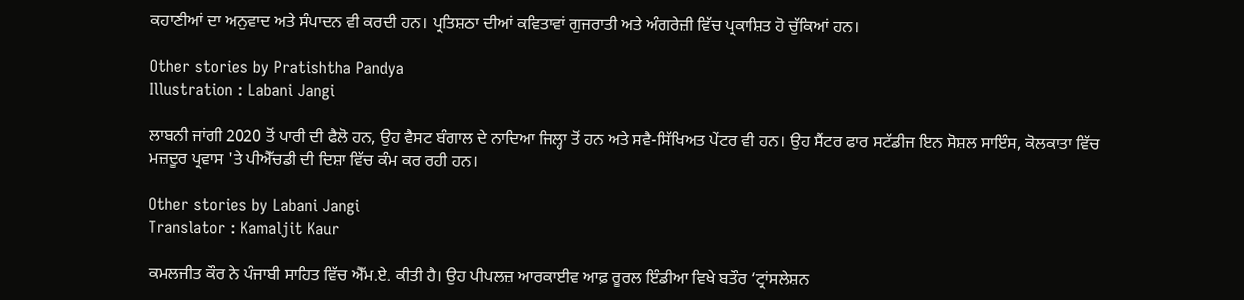ਕਹਾਣੀਆਂ ਦਾ ਅਨੁਵਾਦ ਅਤੇ ਸੰਪਾਦਨ ਵੀ ਕਰਦੀ ਹਨ। ਪ੍ਰਤਿਸ਼ਠਾ ਦੀਆਂ ਕਵਿਤਾਵਾਂ ਗੁਜਰਾਤੀ ਅਤੇ ਅੰਗਰੇਜ਼ੀ ਵਿੱਚ ਪ੍ਰਕਾਸ਼ਿਤ ਹੋ ਚੁੱਕਿਆਂ ਹਨ।

Other stories by Pratishtha Pandya
Illustration : Labani Jangi

ਲਾਬਨੀ ਜਾਂਗੀ 2020 ਤੋਂ ਪਾਰੀ ਦੀ ਫੈਲੋ ਹਨ, ਉਹ ਵੈਸਟ ਬੰਗਾਲ ਦੇ ਨਾਦਿਆ ਜਿਲ੍ਹਾ ਤੋਂ ਹਨ ਅਤੇ ਸਵੈ-ਸਿੱਖਿਅਤ ਪੇਂਟਰ ਵੀ ਹਨ। ਉਹ ਸੈਂਟਰ ਫਾਰ ਸਟੱਡੀਜ ਇਨ ਸੋਸ਼ਲ ਸਾਇੰਸ, ਕੋਲਕਾਤਾ ਵਿੱਚ ਮਜ਼ਦੂਰ ਪ੍ਰਵਾਸ 'ਤੇ ਪੀਐੱਚਡੀ ਦੀ ਦਿਸ਼ਾ ਵਿੱਚ ਕੰਮ ਕਰ ਰਹੀ ਹਨ।

Other stories by Labani Jangi
Translator : Kamaljit Kaur

ਕਮਲਜੀਤ ਕੌਰ ਨੇ ਪੰਜਾਬੀ ਸਾਹਿਤ ਵਿੱਚ ਐੱਮ.ਏ. ਕੀਤੀ ਹੈ। ਉਹ ਪੀਪਲਜ਼ ਆਰਕਾਈਵ ਆਫ਼ ਰੂਰਲ ਇੰਡੀਆ ਵਿਖੇ ਬਤੌਰ ‘ਟ੍ਰਾਂਸਲੇਸ਼ਨ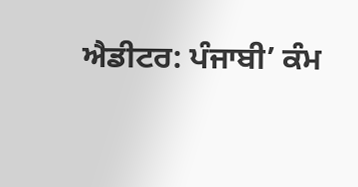ਐਡੀਟਰ: ਪੰਜਾਬੀ’ ਕੰਮ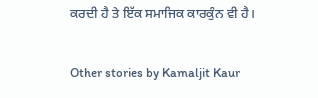ਕਰਦੀ ਹੈ ਤੇ ਇੱਕ ਸਮਾਜਿਕ ਕਾਰਕੁੰਨ ਵੀ ਹੈ।

Other stories by Kamaljit Kaur